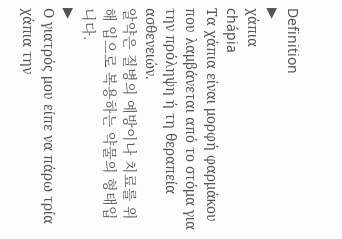Definition
▶
χάπια
chápia
Τα χάπια είναι μορφή φαρμάκου που λαμβάνεται από το στόμα για την πρόληψη ή τη θεραπεία ασθενειών.
알약은 질병의 예방이나 치료를 위해 입으로 복용하는 약물의 형태입니다.
▶
Ο γιατρός μου είπε να πάρω τρία χάπια την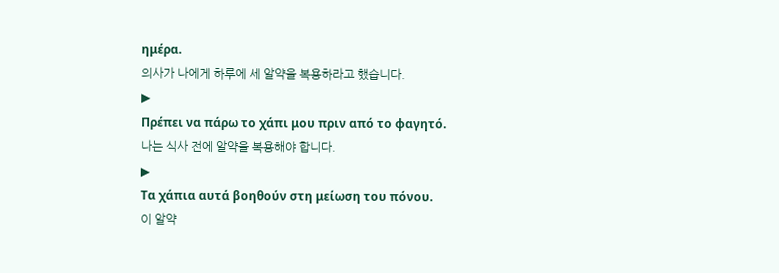ημέρα.
의사가 나에게 하루에 세 알약을 복용하라고 했습니다.
▶
Πρέπει να πάρω το χάπι μου πριν από το φαγητό.
나는 식사 전에 알약을 복용해야 합니다.
▶
Τα χάπια αυτά βοηθούν στη μείωση του πόνου.
이 알약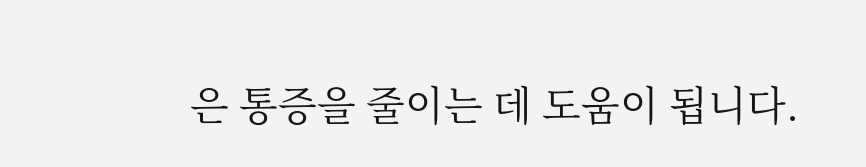은 통증을 줄이는 데 도움이 됩니다.